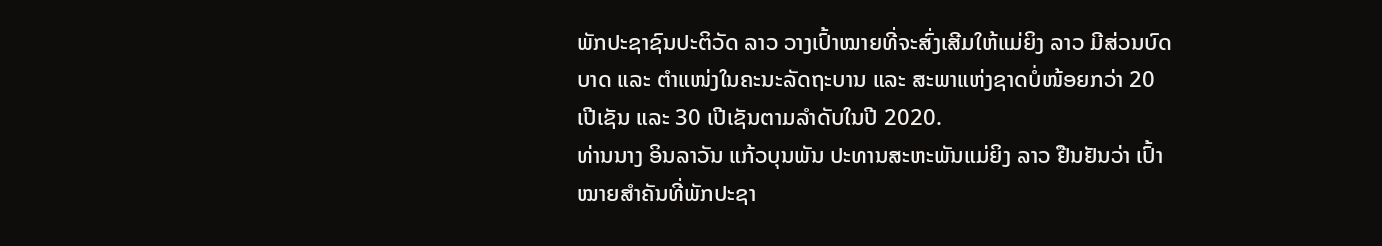ພັກປະຊາຊົນປະຕິວັດ ລາວ ວາງເປົ້າໝາຍທີ່ຈະສົ່ງເສີມໃຫ້ແມ່ຍິງ ລາວ ມີສ່ວນບົດ
ບາດ ແລະ ຕຳແໜ່ງໃນຄະນະລັດຖະບານ ແລະ ສະພາແຫ່ງຊາດບໍ່ໜ້ອຍກວ່າ 20
ເປີເຊັນ ແລະ 30 ເປີເຊັນຕາມລຳດັບໃນປີ 2020.
ທ່ານນາງ ອິນລາວັນ ແກ້ວບຸນພັນ ປະທານສະຫະພັນແມ່ຍິງ ລາວ ຢືນຢັນວ່າ ເປົ້າ
ໝາຍສຳຄັນທີ່ພັກປະຊາ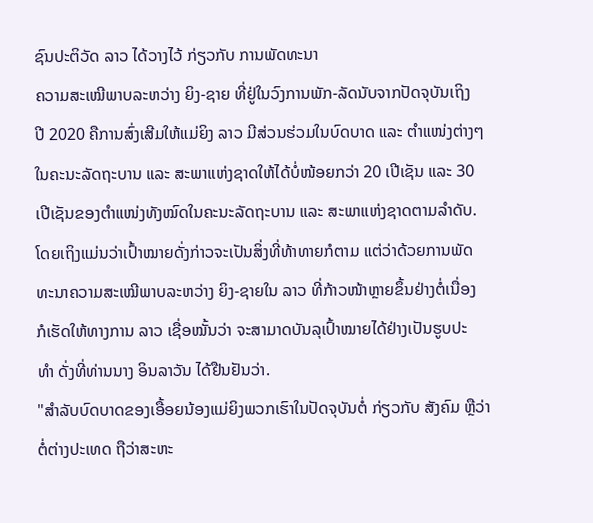ຊົນປະຕິວັດ ລາວ ໄດ້ວາງໄວ້ ກ່ຽວກັບ ການພັດທະນາ
ຄວາມສະເໝີພາບລະຫວ່າງ ຍິງ-ຊາຍ ທີ່ຢູ່ໃນວົງການພັກ-ລັດນັບຈາກປັດຈຸບັນເຖິງ
ປີ 2020 ຄືການສົ່ງເສີມໃຫ້ແມ່ຍິງ ລາວ ມີສ່ວນຮ່ວມໃນບົດບາດ ແລະ ຕຳແໜ່ງຕ່າງໆ
ໃນຄະນະລັດຖະບານ ແລະ ສະພາແຫ່ງຊາດໃຫ້ໄດ້ບໍ່ໜ້ອຍກວ່າ 20 ເປີເຊັນ ແລະ 30
ເປີເຊັນຂອງຕຳແໜ່ງທັງໝົດໃນຄະນະລັດຖະບານ ແລະ ສະພາແຫ່ງຊາດຕາມລຳດັບ.
ໂດຍເຖິງແມ່ນວ່າເປົ້າໝາຍດັ່ງກ່າວຈະເປັນສິ່ງທີ່ທ້າທາຍກໍຕາມ ແຕ່ວ່າດ້ວຍການພັດ
ທະນາຄວາມສະເໝີພາບລະຫວ່າງ ຍິງ-ຊາຍໃນ ລາວ ທີ່ກ້າວໜ້າຫຼາຍຂຶ້ນຢ່າງຕໍ່ເນື່ອງ
ກໍເຮັດໃຫ້ທາງການ ລາວ ເຊື່ອໝັ້ນວ່າ ຈະສາມາດບັນລຸເປົ້າໝາຍໄດ້ຢ່າງເປັນຮູບປະ
ທຳ ດັ່ງທີ່ທ່ານນາງ ອິນລາວັນ ໄດ້ຢືນຢັນວ່າ.
"ສຳລັບບົດບາດຂອງເອື້ອຍນ້ອງແມ່ຍິງພວກເຮົາໃນປັດຈຸບັນຕໍ່ ກ່ຽວກັບ ສັງຄົມ ຫຼືວ່າ
ຕໍ່ຕ່າງປະເທດ ຖືວ່າສະຫະ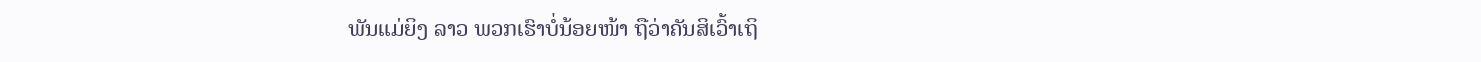ພັນແມ່ຍິງ ລາວ ພວກເຮົາບໍ່ນ້ອຍໜ້າ ຖືວ່າຄັນສິເວົ້າເຖິ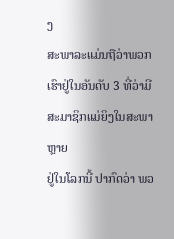ງ
ສະພາລະແມ່ນຖືວ່າພວກເຮົາຢູ່ໃນອັນດັບ 3 ທີ່ວ່າມີສະມາຊິກແມ່ຍິງໃນສະພາຫຼາຍ
ຢູ່ໃນໂລກນີ້ ປາກົດວ່າ ພວ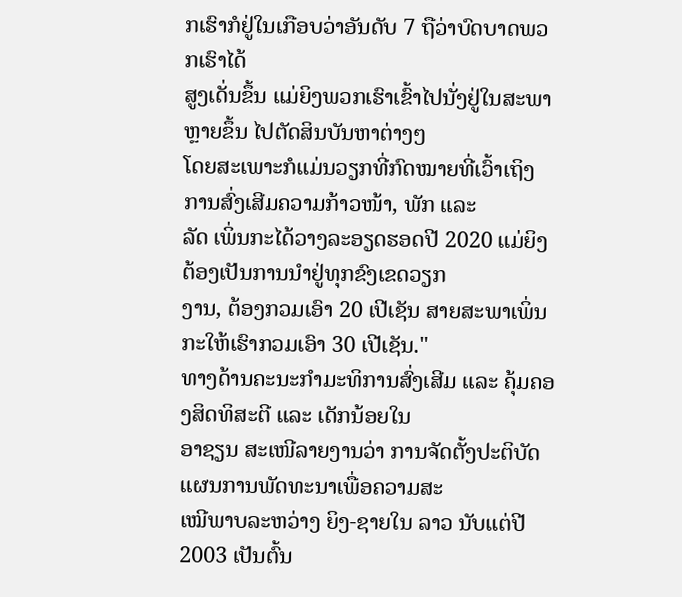ກເຮົາກໍຢູ່ໃນເກືອບວ່າອັນດັບ 7 ຖືວ່າບົດບາດພວກເຮົາໄດ້
ສູງເດັ່ນຂຶ້ນ ແມ່ຍິງພວກເຮົາເຂົ້າໄປນັ່ງຢູ່ໃນສະພາຫຼາຍຂຶ້ນ ໄປຕັດສິນບັນຫາຕ່າງໆ
ໂດຍສະເພາະກໍແມ່ນວຽກທີ່ກົດໝາຍທີ່ເວົ້າເຖິງການສົ່ງເສີມຄວາມກ້າວໜ້າ, ພັກ ແລະ
ລັດ ເພິ່ນກະໄດ້ວາງລະອຽດຮອດປີ 2020 ແມ່ຍິງຕ້ອງເປັນການນຳຢູ່ທຸກຂົງເຂດວຽກ
ງານ, ຕ້ອງກວມເອົາ 20 ເປີເຊັນ ສາຍສະພາເພິ່ນກະໃຫ້ເຮົາກວມເອົາ 30 ເປີເຊັນ."
ທາງດ້ານຄະນະກຳມະທິການສົ່ງເສີມ ແລະ ຄຸ້ມຄອງສິດທິສະຕີ ແລະ ເດັກນ້ອຍໃນ
ອາຊຽນ ສະເໜີລາຍງານວ່າ ການຈັດຕັ້ງປະຕິບັດແຜນການພັດທະນາເພື່ອຄວາມສະ
ເໝີພາບລະຫວ່າງ ຍິງ-ຊາຍໃນ ລາວ ນັບແຕ່ປີ 2003 ເປັນຕົ້ນ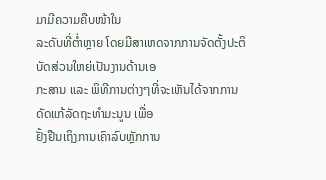ມາມີຄວາມຄືບໜ້າໃນ
ລະດັບທີ່ຕໍ່າຫຼາຍ ໂດຍມີສາເຫດຈາກການຈັດຕັ້ງປະຕິບັດສ່ວນໃຫຍ່ເປັນງານດ້ານເອ
ກະສານ ແລະ ພິທີການຕ່າງໆທີ່ຈະເຫັນໄດ້ຈາກການດັດແກ້ລັດຖະທຳມະນູນ ເພື່ອ
ຢັ້ງຢືນເຖິງການເຄົາລົບຫຼັກການ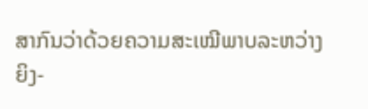ສາກົນວ່າດ້ວຍຄວາມສະເໝີພາບລະຫວ່າງ ຍິງ-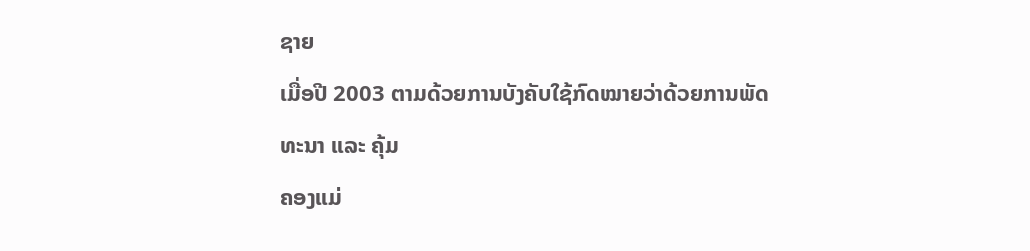ຊາຍ
ເມື່ອປີ 2003 ຕາມດ້ວຍການບັງຄັບໃຊ້ກົດໝາຍວ່າດ້ວຍການພັດທະນາ ແລະ ຄຸ້ມ
ຄອງແມ່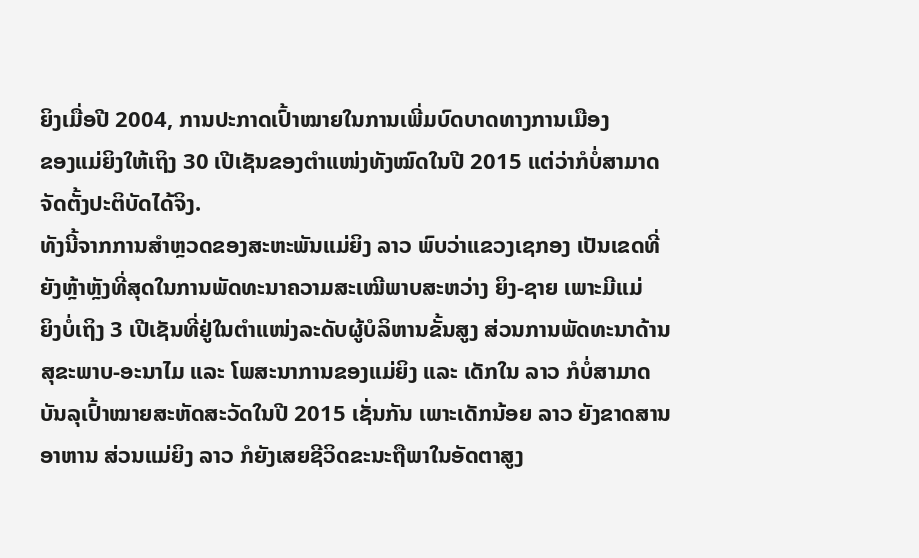ຍິງເມື່ອປີ 2004, ການປະກາດເປົ້າໝາຍໃນການເພີ່ມບົດບາດທາງການເມືອງ
ຂອງແມ່ຍິງໃຫ້ເຖິງ 30 ເປີເຊັນຂອງຕຳແໜ່ງທັງໝົດໃນປີ 2015 ແຕ່ວ່າກໍບໍ່ສາມາດ
ຈັດຕັ້ງປະຕິບັດໄດ້ຈິງ.
ທັງນີ້ຈາກການສຳຫຼວດຂອງສະຫະພັນແມ່ຍິງ ລາວ ພົບວ່າແຂວງເຊກອງ ເປັນເຂດທີ່
ຍັງຫຼ້າຫຼັງທີ່ສຸດໃນການພັດທະນາຄວາມສະເໝີພາບສະຫວ່າງ ຍິງ-ຊາຍ ເພາະມີແມ່
ຍິງບໍ່ເຖິງ 3 ເປີເຊັນທີ່ຢູ່ໃນຕຳແໜ່ງລະດັບຜູ້ບໍລິຫານຂັ້ນສູງ ສ່ວນການພັດທະນາດ້ານ
ສຸຂະພາບ-ອະນາໄມ ແລະ ໂພສະນາການຂອງແມ່ຍິງ ແລະ ເດັກໃນ ລາວ ກໍບໍ່ສາມາດ
ບັນລຸເປົ້າໝາຍສະຫັດສະວັດໃນປີ 2015 ເຊັ່ນກັນ ເພາະເດັກນ້ອຍ ລາວ ຍັງຂາດສານ
ອາຫານ ສ່ວນແມ່ຍິງ ລາວ ກໍຍັງເສຍຊີວິດຂະນະຖືພາໃນອັດຕາສູງ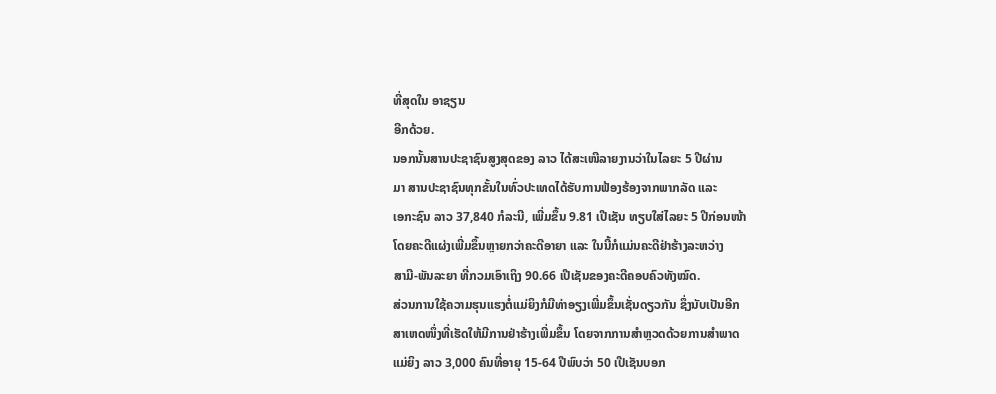ທີ່ສຸດໃນ ອາຊຽນ
ອີກດ້ວຍ.
ນອກນັ້ນສານປະຊາຊົນສູງສຸດຂອງ ລາວ ໄດ້ສະເໜີລາຍງານວ່າໃນໄລຍະ 5 ປີຜ່ານ
ມາ ສານປະຊາຊົນທຸກຂັ້ນໃນທົ່ວປະເທດໄດ້ຮັບການຟ້ອງຮ້ອງຈາກພາກລັດ ແລະ
ເອກະຊົນ ລາວ 37,840 ກໍລະນີ, ເພີ່ມຂຶ້ນ 9.81 ເປີເຊັນ ທຽບໃສ່ໄລຍະ 5 ປີກ່ອນໜ້າ
ໂດຍຄະດີແຜ່ງເພີ່ມຂຶ້ນຫຼາຍກວ່າຄະດີອາຍາ ແລະ ໃນນີ້ກໍແມ່ນຄະດີຢ່າຮ້າງລະຫວ່າງ
ສາມີ-ພັນລະຍາ ທີ່ກວມເອົາເຖິງ 90.66 ເປີເຊັນຂອງຄະດີຄອບຄົວທັງໝົດ.
ສ່ວນການໃຊ້ຄວາມຮຸນແຮງຕໍ່ແມ່ຍິງກໍມີທ່າອຽງເພີ່ມຂຶ້ນເຊັ່ນດຽວກັນ ຊຶ່ງນັບເປັນອີກ
ສາເຫດໜຶ່ງທີ່ເຮັດໃຫ້ມີການຢ່າຮ້າງເພີ່ມຂຶ້ນ ໂດຍຈາກການສຳຫຼວດດ້ວຍການສຳພາດ
ແມ່ຍິງ ລາວ 3,000 ຄົນທີ່ອາຍຸ 15-64 ປີພົບວ່າ 50 ເປີເຊັນບອກ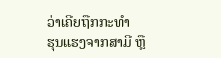ວ່າເຄີຍຖືກກະທຳ
ຮຸນແຮງຈາກສາມີ ຫຼື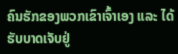ຄົນຮັກຂອງພວກເຂົາເຈົ້າເອງ ແລະ ໄດ້ຮັບບາດເຈັບຢູ່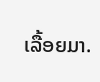ເລື້ອຍມາ.